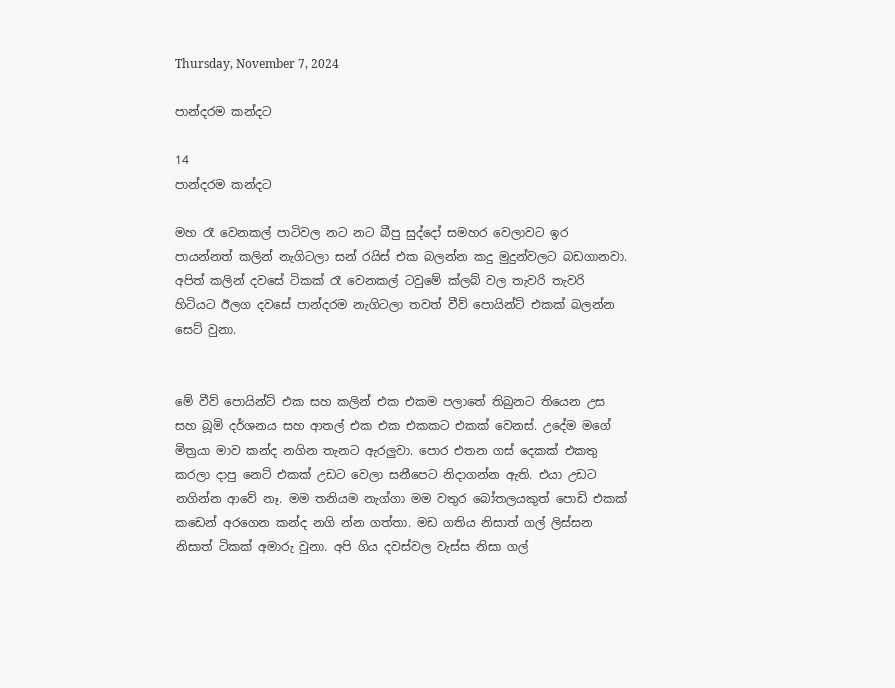Thursday, November 7, 2024

පාන්දරම කන්දට

14
පාන්දරම කන්දට

මහ රෑ වෙනකල් පාටිවල නට නට බීපු සුද්දෝ සමහර වෙලාවට ඉර පායන්නත් කලින් නැගිටලා සන් රයිස් එක බලන්න කදු මුදුන්වලට බඩගානවා. අපිත් කලින් දවසේ ටිකක් රෑ වෙනකල් ටවුමේ ක්ලබ් වල තැවරි තැවරි හිටියට ඊලග දවසේ පාන්දරම නැගිටලා තවත් වීව් පොයින්ට් එකක් බලන්න සෙට් වුනා.


මේ වීව් පොයින්ට් එක සහ කලින් එක එකම පලාතේ තිබුනට තියෙන උස සහ බූමි දර්ශනය සහ ආතල් එක එක එකකට එකක් වෙනස්. උදේම මගේ මිත්‍රයා මාව කන්ද නගින තැනට ඇරලුවා. පොර එතන ගස් දෙකක් එකතු කරලා දාපු නෙට් එකක් උඩට වෙලා සනීපෙට නිදාගන්න ඇති. එයා උඩට නගින්න ආවේ නෑ. මම තනියම නැග්ගා මම වතුර බෝතලයකුත් පොඩි එකක් කඩෙන් අරගෙන කන්ද නගි න්න ගත්තා. මඩ ගතිය නිසාත් ගල් ලිස්සන නිසාත් ටිකක් අමාරු වුනා. අපි ගිය දවස්වල වැස්ස නිසා ගල්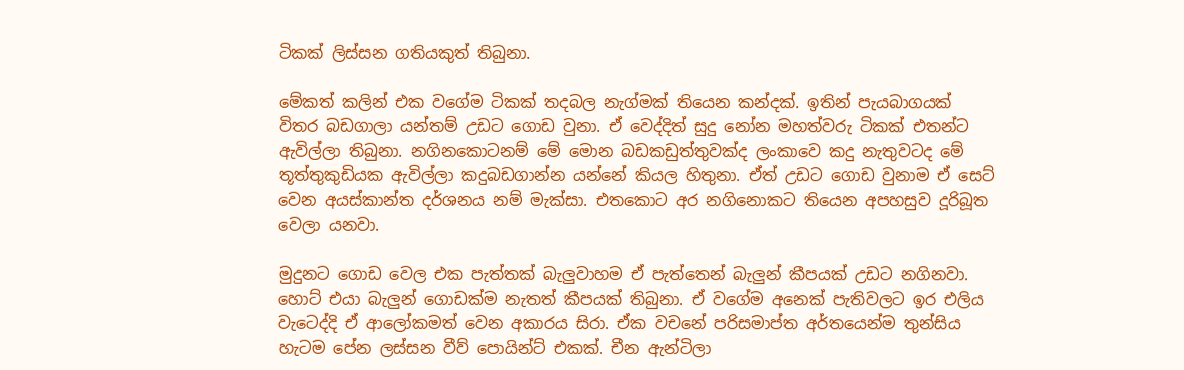ටිකක් ලිස්සන ගතියකුත් තිබුනා.

මේකත් කලින් එක වගේම ටිකක් තදබල නැග්මක් තියෙන කන්දක්. ඉතින් පැයබාගයක් විතර බඩගාලා යන්තම් උඩට ගොඩ වුනා. ඒ වෙද්දිත් සුදු නෝන මහත්වරු ටිකක් එතන්ට ඇවිල්ලා තිබුනා. නගිනකොටනම් මේ මොන බඩකඩුත්තුවක්ද ලංකාවෙ කදු නැතුවටද මේ තූත්තුකුඩියක ඇවිල්ලා කදුබඩගාන්න යන්නේ කියල හිතුනා. ඒත් උඩට ගොඩ වුනාම ඒ සෙට් වෙන අයස්කාන්ත දර්ශනය නම් මැක්සා. එතකොට අර නගිනොකට තියෙන අපහසුව දූරිබූත වෙලා යනවා.

මුදුනට ගොඩ වෙල එක පැත්තක් බැලුවාහම ඒ පැත්තෙන් බැලුන් කීපයක් උඩට නගිනවා. හොට් එයා බැලුන් ගොඩක්ම නැතත් කීපයක් තිබුනා. ඒ වගේම අනෙක් පැතිවලට ඉර එලිය වැටෙද්දි ඒ ආලෝකමත් වෙන අකාරය සිරා. ඒක වචනේ පරිසමාප්ත අර්තයෙන්ම තුන්සිය හැටම පේන ලස්සන වීව් පොයින්ට් එකක්. චීන ඇන්ටිලා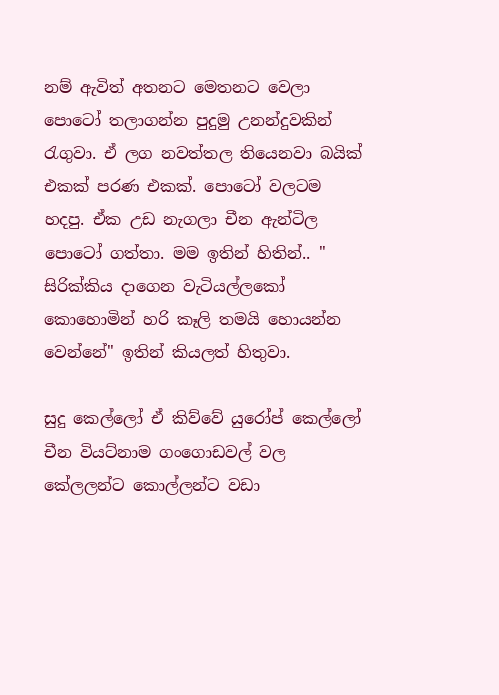නම් ඇවිත් අතනට මෙතනට වෙලා පොටෝ තලාගන්න පුදුමු උනන්දුවකින් රැගුවා. ඒ ලග නවත්තල තියෙනවා බයික් එකක් පරණ එකක්. පොටෝ වලටම හදපු. ඒක උඩ නැගලා චීන ඇන්ටිල පොටෝ ගත්තා. මම ඉතින් හිතින්.. " සිරික්කිය දාගෙන වැටියල්ලකෝ කොහොමින් හරි කෑලි තමයි හොයන්න වෙන්නේ" ඉතින් කියලත් හිතුවා.

සුදු කෙල්ලෝ ඒ කිව්වේ යුරෝප් කෙල්ලෝ චීන වියට්නාම ගංගොඩවල් වල කේලලන්ට කොල්ලන්ට වඩා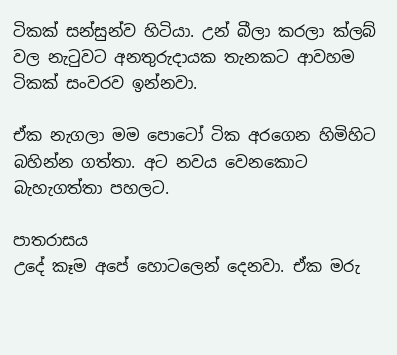ටිකක් සන්සුන්ව හිටියා. උන් බීලා කරලා ක්ලබ් වල නැටුවට අනතුරුදායක තැනකට ආවහම ටිකක් සංවරව ඉන්නවා.

ඒක නැගලා මම පොටෝ ටික අරගෙන හිමිහිට බහින්න ගත්තා. අට නවය වෙනකොට බැහැගත්තා පහලට.

පාතරාසය
උදේ කෑම අපේ හොටලෙන් දෙනවා. ඒක මරු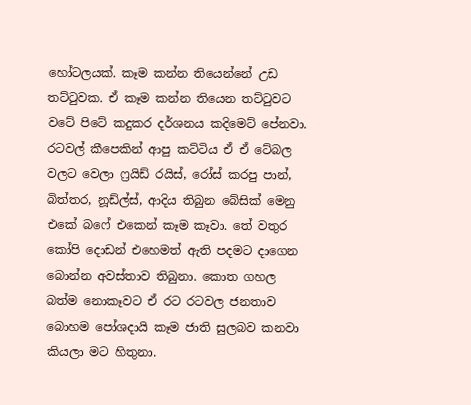හෝටලයක්. කෑම කන්න තියෙන්නේ උඩ තට්ටුවක. ඒ කෑම කන්න තියෙන තට්ටුවට වටේ පිටේ කදුකර දර්ශනය කදිමෙට් පේනවා. රටවල් කීපෙකින් ආපු කට්ටිය ඒ ඒ ටේබල වලට වෙලා ෆ්‍රයිඩ් රයිස්, රෝස් කරපු පාන්, බිත්තර, නූඩ්ල්ස්, ආදිය තිබුන බේසික් මෙනු එකේ බෆේ එකෙන් කෑම කෑවා. තේ වතුර කෝපි දොඩන් එහෙමත් ඇති පදමට දාගෙන බොන්න අවස්තාව තිබුනා. කොත ගහල බත්ම නොකෑවට ඒ රට රටවල ජනතාව බොහම පෝශදායි කෑම ජාති සුලබව කනවා කියලා මට හිතුනා.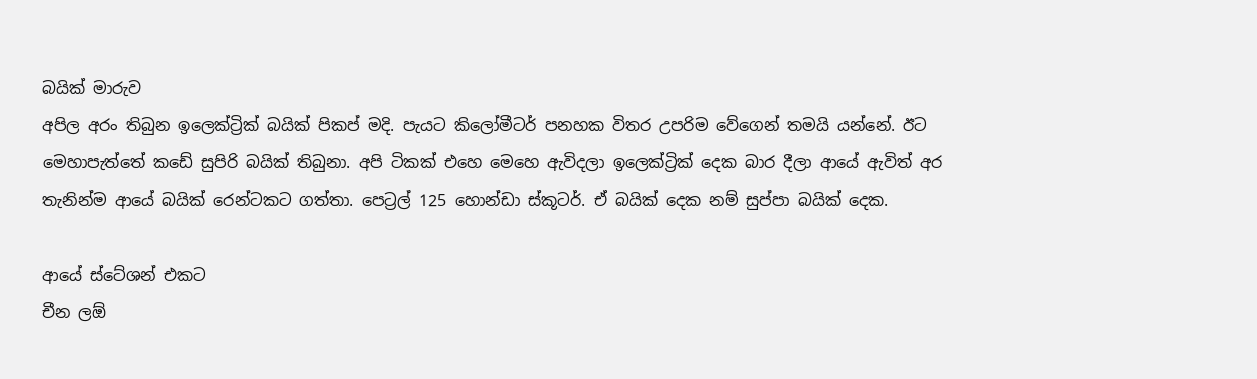බයික් මාරුව
අපිල අරං තිබුන ඉලෙක්ට්‍රික් බයික් පිකප් මදි. පැයට කිලෝමීටර් පනහක විතර උපරිම වේගෙන් තමයි යන්නේ. ඊට මෙහාපැත්තේ කඩේ සුපිරි බයික් තිබුනා. අපි ටිකක් එහෙ මෙහෙ ඇවිදලා ඉලෙක්ට්‍රික් දෙක බාර දීලා ආයේ ඇවිත් අර තැනින්ම ආයේ බයික් රෙන්ටකට ගත්තා. පෙට්‍රල් 125 හොන්ඩා ස්කූටර්. ඒ බයික් දෙක නම් සුප්පා බයික් දෙක.

ආයේ ස්ටේශන් එකට
චීන ලඕ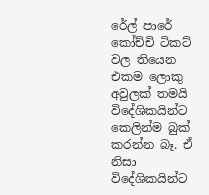රේල් පාරේ කෝච්චි ටිකට් වල තියෙන එකම ලොකු අවුලක් තමයි විදේශිකයින්ට කෙලින්ම බුක් කරන්න බෑ. ඒ නිසා විදේශිකයින්ට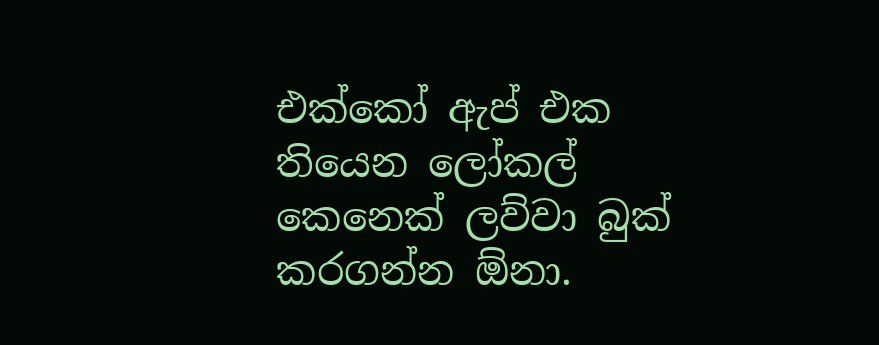එක්කෝ ඇප් එක තියෙන ලෝකල් කෙනෙක් ලව්වා බුක් කරගන්න ඕනා.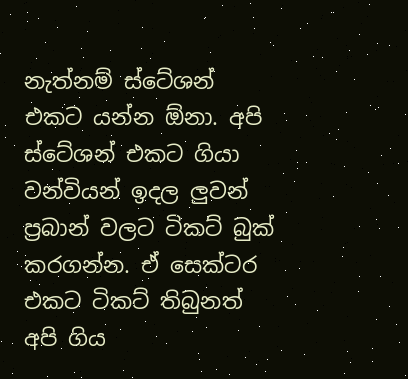නැත්නම් ස්ටේශන් එකට යන්න ඕනා. අපි ස්ටේශන් එකට ගියා වන්වියන් ඉදල ලුවන් ප්‍රබාන් වලට ටිකට් බුක් කරගන්න. ඒ සෙක්ටර එකට ටිකට් තිබුනත් අපි ගිය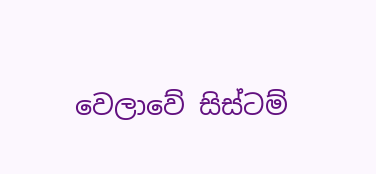වෙලාවේ සිස්ටම්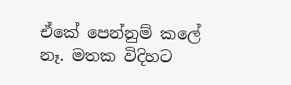ඒකේ පෙන්නුම් කලේ නෑ. මතක විදිහට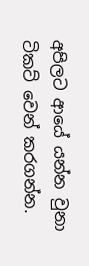අපිලට ආයේ යන්න වුනා ටිකට් වෙන් කරගන්න.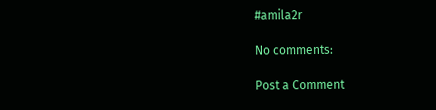#amila2r

No comments:

Post a Comment